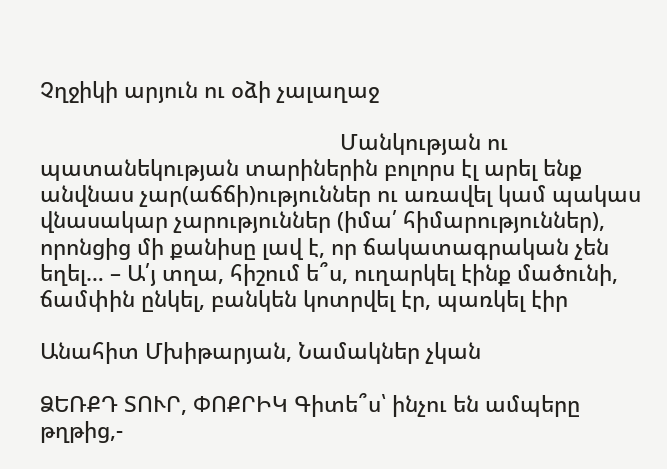Չղջիկի արյուն ու օձի չալաղաջ

                                                  Մանկության ու պատանեկության տարիներին բոլորս էլ արել ենք անվնաս չար(աճճի)ություններ ու առավել կամ պակաս վնասակար չարություններ (իմա՛ հիմարություններ), որոնցից մի քանիսը լավ է, որ ճակատագրական չեն եղել… – Ա՛յ տղա, հիշում ե՞ս, ուղարկել էինք մածունի, ճամփին ընկել, բանկեն կոտրվել էր, պառկել էիր

Անահիտ Մխիթարյան, Նամակներ չկան

ՁԵՌՔԴ ՏՈՒՐ, ՓՈՔՐԻԿ Գիտե՞ս՝ ինչու են ամպերը թղթից,-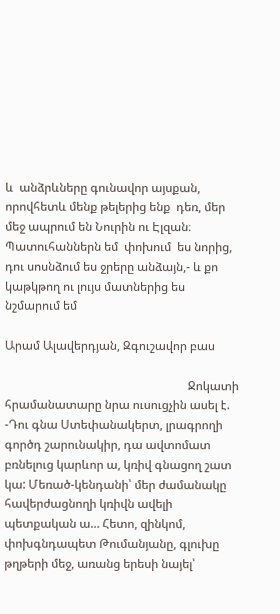և  անձրևները գունավոր այսքան, որովհետև մենք թելերից ենք  դեռ, մեր  մեջ ապրում են Նուրին ու Էլզան։ Պատուհաններն եմ  փոխում  ես նորից, դու սոսնձում ես ջրերը անձայն,- և քո կաթկթող ու լույս մատներից ես նշմարում եմ

Արամ Ալավերդյան, Զգուշավոր բաս

                                                             Ջոկատի հրամանատարը նրա ուսուցչին ասել է. -Դու գնա Ստեփանակերտ, լրագրողի գործդ շարունակիր, դա ավտոմատ բռնելուց կարևոր ա, կռիվ գնացող շատ կա: Մեռած-կենդանի՝ մեր ժամանակը հավերժացնողի կռիվն ավելի պետքական ա… Հետո, զինկոմ, փոխգնդապետ Թումանյանը, գլուխը թղթերի մեջ, առանց երեսի նայել՝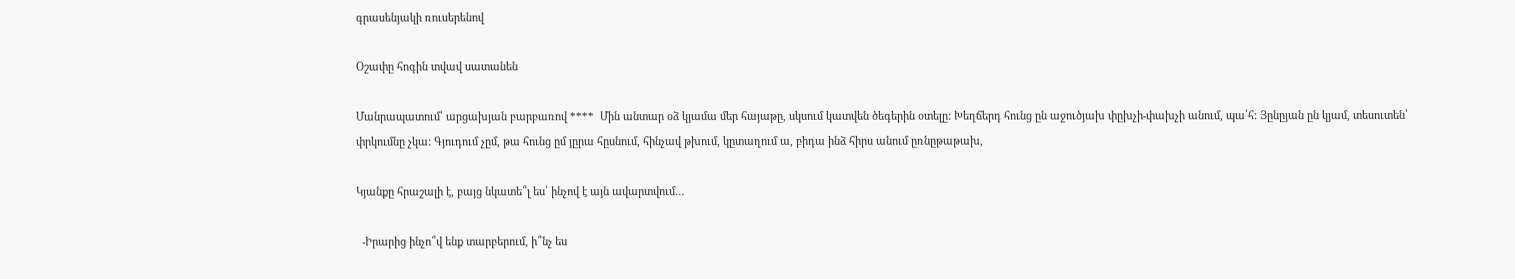գրասենյակի ռուսերենով

Օշափը հոգին տվավ սատանեն

Մանրապատում՝ արցախյան բարբառով ****  Մին անտար օձ կյամա մեր հայաթը, սկսում կատվեն ծեգերին օտելը: Խեղճերդ հունց ըն աջուծյախ փըխչի-փախչի անում, պա՛հ: Յընըյան ըն կյամ, տեսուտեն՝ փրկումնը չկա: Գյուդում չըմ, թա հունց ըմ յըրա հըսնում, հինչավ թխում, կըտաղում ա, բիդա ինձ հիրս անում ըռնըթաթախ,

Կյանքը հրաշալի է, բայց նկատե՞լ ես՝ ինչով է այն ավարտվում…

  -Իրարից ինչո՞վ ենք տարբերում, ի՞նչ ես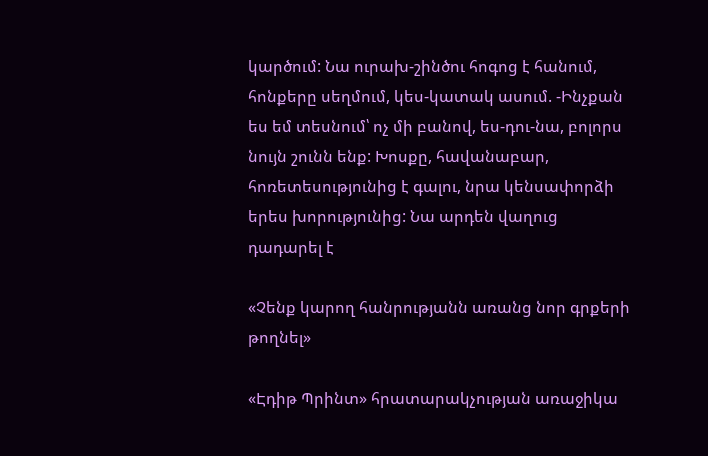կարծում: Նա ուրախ-շինծու հոգոց է հանում, հոնքերը սեղմում, կես-կատակ ասում. -Ինչքան ես եմ տեսնում՝ ոչ մի բանով, ես-դու-նա, բոլորս նույն շունն ենք: Խոսքը, հավանաբար, հոռետեսությունից է գալու, նրա կենսափորձի երես խորությունից: Նա արդեն վաղուց դադարել է

«Չենք կարող հանրությանն առանց նոր գրքերի թողնել»

«Էդիթ Պրինտ» հրատարակչության առաջիկա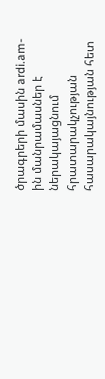ծրագրերի մասին ardi.am-ին մանրամասներ է ներակայացնում հրատարակչության հասարակայնության հետ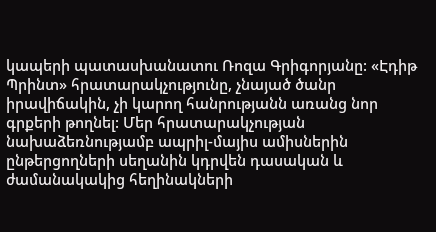կապերի պատասխանատու Ռոզա Գրիգորյանը: «Էդիթ Պրինտ» հրատարակչությունը, չնայած ծանր իրավիճակին, չի կարող հանրությանն առանց նոր գրքերի թողնել: Մեր հրատարակչության նախաձեռնությամբ ապրիլ-մայիս ամիսներին ընթերցողների սեղանին կդրվեն դասական և ժամանակակից հեղինակների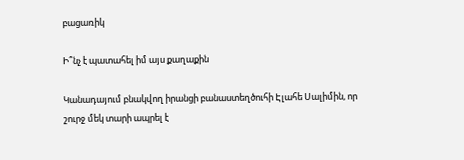բացառիկ

Ի՞նչ է պատահել իմ այս քաղաքին

Կանադայում բնակվող իրանցի բանաստեղծուհի Էլահե Սալիմին, որ շուրջ մեկ տարի ապրել է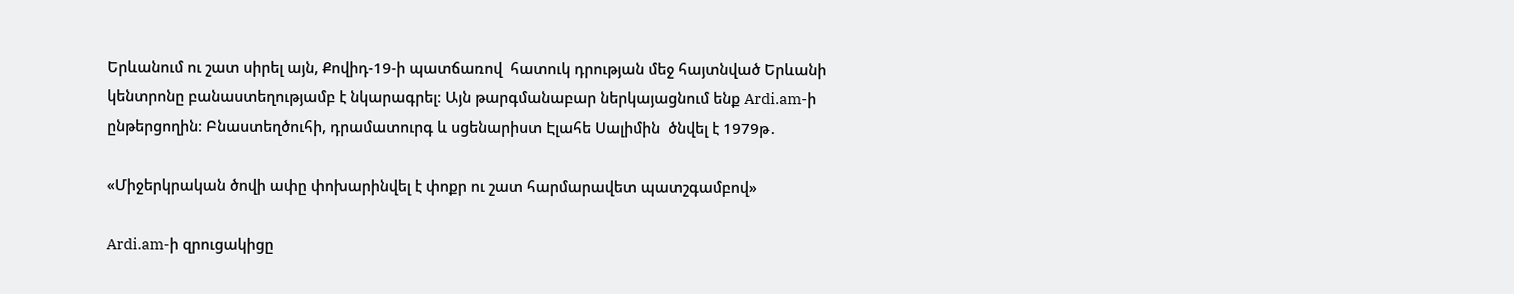Երևանում ու շատ սիրել այն, Քովիդ-19-ի պատճառով  հատուկ դրության մեջ հայտնված Երևանի կենտրոնը բանաստեղությամբ է նկարագրել։ Այն թարգմանաբար ներկայացնում ենք Ardi.am-ի ընթերցողին։ Բնաստեղծուհի, դրամատուրգ և սցենարիստ Էլահե Սալիմին  ծնվել է 1979թ․

«Միջերկրական ծովի ափը փոխարինվել է փոքր ու շատ հարմարավետ պատշգամբով»

Ardi.am-ի զրուցակիցը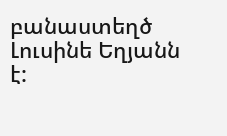բանաստեղծ Լուսինե Եղյանն է: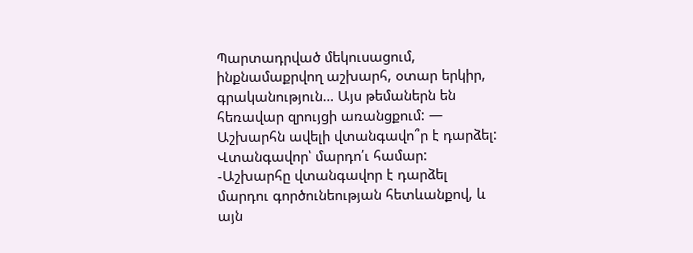Պարտադրված մեկուսացում, ինքնամաքրվող աշխարհ, օտար երկիր, գրականություն… Այս թեմաներն են հեռավար զրույցի առանցքում: — Աշխարհն ավելի վտանգավո՞ր է դարձել: Վտանգավոր՝ մարդո՛ւ համար: -Աշխարհը վտանգավոր է դարձել մարդու գործունեության հետևանքով, և այն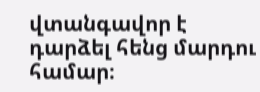վտանգավոր է դարձել հենց մարդու համար։